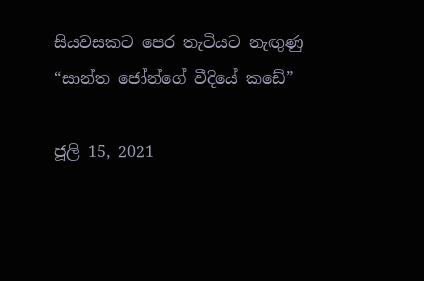සියවසකට පෙර තැටියට නැඟුණු “සාන්ත ජෝන්ගේ වීදියේ කඩේ”

ජූලි 15, 2021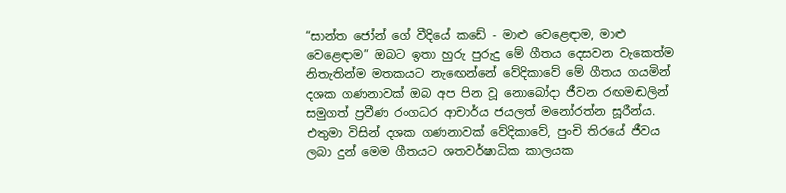“සාන්ත ජෝන් ගේ වීදියේ කඩේ - මාළු වෙළෙඳාම, මාළු වෙළෙඳාම” ඔබට ඉතා හුරු පුරුදු මේ ගීතය දෙසවන වැකෙත්ම නිතැතින්ම මතකයට නැඟෙන්නේ වේදිකාවේ මේ ගීතය ගයමින් දශක ගණනාවක් ඔබ අප පින වූ නොබෝදා ජීවන රඟමඬලින් සමුගත් ප්‍රවීණ රංගධර ආචාර්ය ජයලත් මනෝරත්න සූරීන්ය. එතුමා විසින් දශක ගණනාවක් වේදිකාවේ, පුංචි තිරයේ ජීවය ලබා දුන් මෙම ගීතයට ශතවර්ෂාධික කාලයක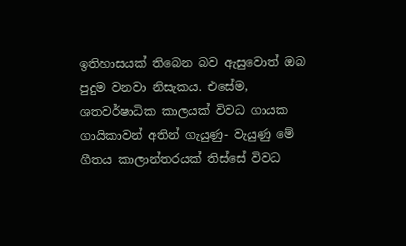ඉතිහාසයක් තිබෙන බව ඇසුවොත් ඔබ පුදුම වනවා නිසැකය. එසේම, ශතවර්ෂාධික කාලයක් විවධ ගායක ගායිකාවන් අතින් ගැයුණු- වැයුණු මේ ගීතය කාලාන්තරයක් තිස්සේ විවධ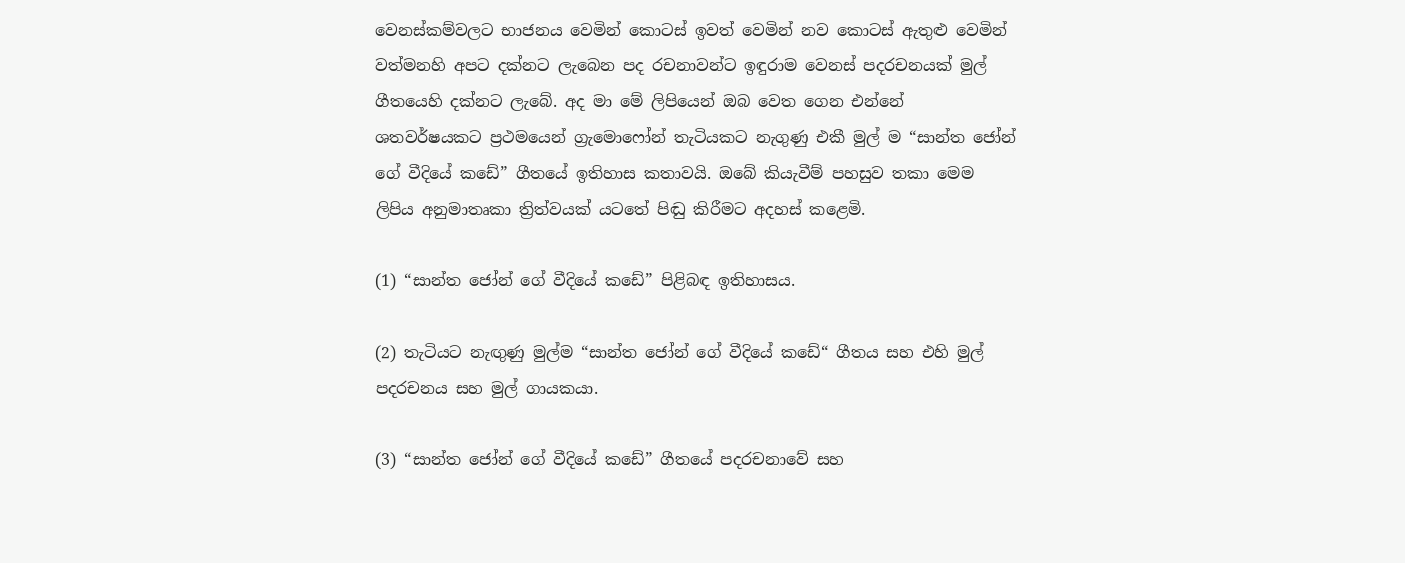වෙනස්කම්වලට භාජනය වෙමින් කොටස් ඉවත් වෙමින් නව කොටස් ඇතුළු වෙමින් වත්මනහි අපට දක්නට ලැබෙන පද රචනාවන්ට ඉඳුරාම වෙනස් පදරචනයක් මුල් ගීතයෙහි දක්නට ලැබේ. අද මා මේ ලිපියෙන් ඔබ වෙත ගෙන එන්නේ ශතවර්ෂයකට ප්‍රථමයෙන් ග්‍රැමොෆෝන් තැටියකට නැගුණු එකී මුල් ම “සාන්ත ජෝන් ගේ වීදියේ කඩේ” ගීතයේ ඉතිහාස කතාවයි. ඔබේ කියැවීම් පහසුව තකා මෙම ලිපිය අනුමාතෘකා ත්‍රිත්වයක් යටතේ පිඬු කිරීමට අදහස් කළෙමි.

(1) “සාන්ත ජෝන් ගේ වීදියේ කඩේ” පිළිබඳ ඉතිහාසය.

(2) තැටියට නැඟුණු මුල්ම “සාන්ත ජෝන් ගේ වීදියේ කඩේ“ ගීතය සහ එහි මුල් පදරචනය සහ මුල් ගායකයා.

(3) “සාන්ත ජෝන් ගේ වීදියේ කඩේ” ගීතයේ පදරචනාවේ සහ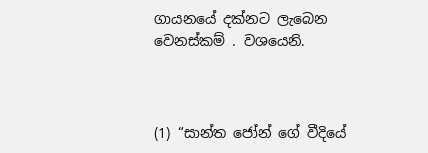ගායනයේ දක්නට ලැබෙන වෙනස්කම් . වශයෙනි.



(1) “සාන්ත ජෝන් ගේ වීදියේ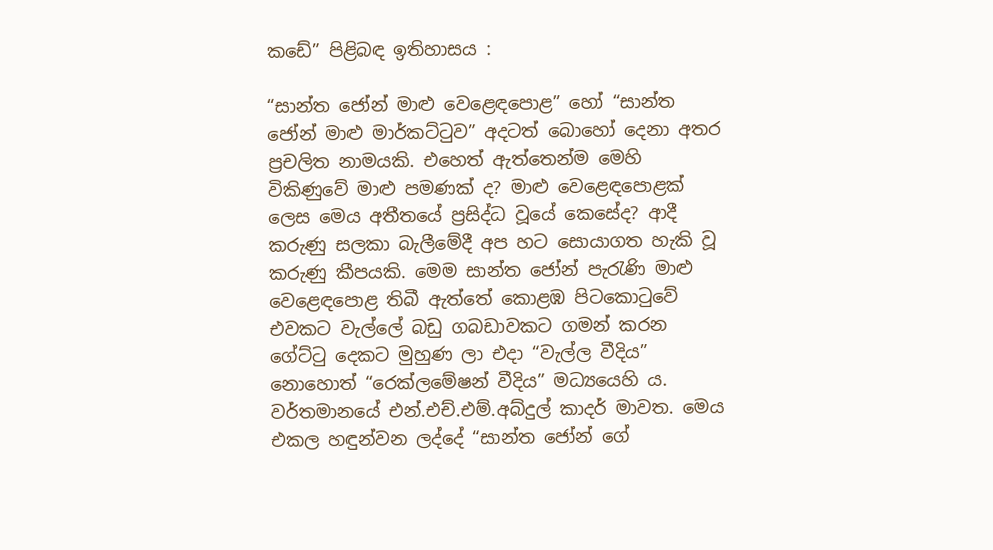කඩේ” පිළිබඳ ඉතිහාසය :

“සාන්ත ජෝන් මාළු වෙළෙඳපොළ” හෝ “සාන්ත ජෝන් මාළු මාර්කට්ටුව” අදටත් බොහෝ දෙනා අතර ප්‍රචලිත නාමයකි. එහෙත් ඇත්තෙන්ම මෙහි විකිණුවේ මාළු පමණක් ද? මාළු වෙළෙඳපොළක් ලෙස මෙය අතීතයේ ප්‍රසිද්ධ වූයේ කෙසේද? ආදී කරුණු සලකා බැලීමේදී අප හට සොයාගත හැකි වූ කරුණු කීපයකි. මෙම සාන්ත ජෝන් පැරැණි මාළු වෙළෙඳපොළ තිබී ඇත්තේ කොළඹ පිටකොටුවේ එවකට වැල්ලේ බඩු ගබඩාවකට ගමන් කරන ගේට්ටු දෙකට මුහුණ ලා එදා “වැල්ල වීදිය” නොහොත් “රෙක්ලමේෂන් වීදිය” මධ්‍යයෙහි ය. වර්තමානයේ එන්.එච්.එම්.අබ්දුල් කාදර් මාවත. මෙය එකල හඳුන්වන ලද්දේ “සාන්ත ජෝන් ගේ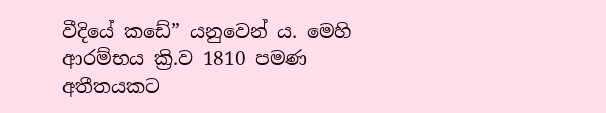වීදියේ කඩේ” යනුවෙන් ය. මෙහි ආරම්භය ක්‍රි.ව 1810 පමණ අතීතයකට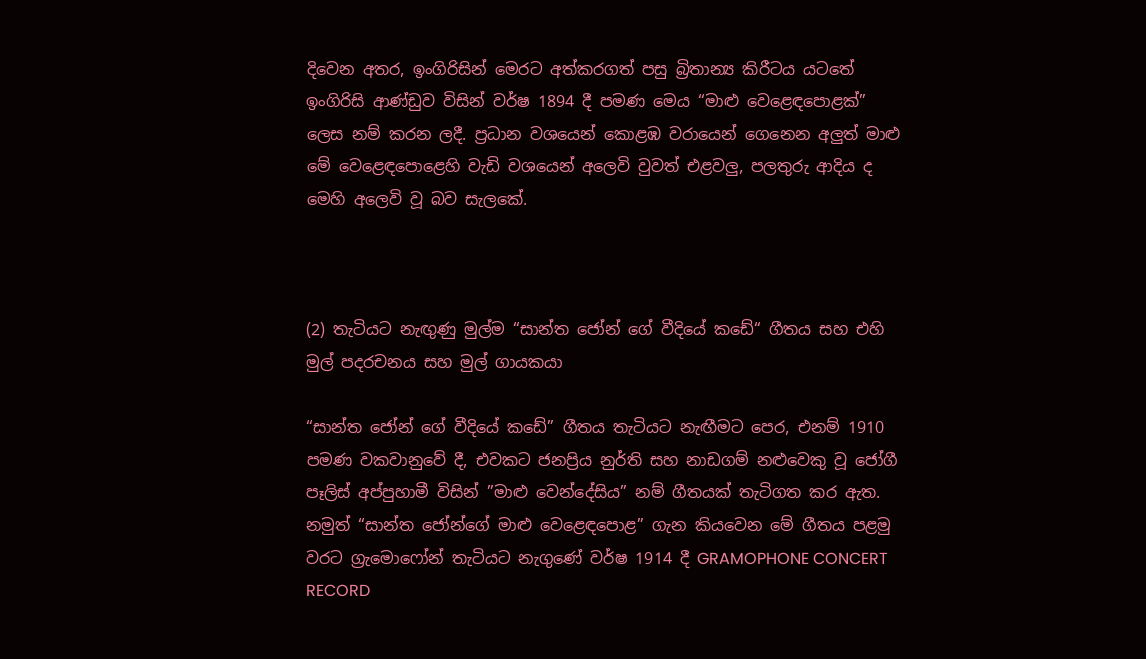දිවෙන අතර, ඉංගිරිසින් මෙරට අත්කරගත් පසු බ්‍රිතාන්‍ය කිරීටය යටතේ ඉංගිරිසි ආණ්ඩුව විසින් වර්ෂ 1894 දී පමණ මෙය “මාළු වෙළෙඳපොළක්” ලෙස නම් කරන ලදී. ප්‍රධාන වශයෙන් කොළඹ වරායෙන් ගෙනෙන අලුත් මාළු මේ වෙළෙඳපොළෙහි වැඩි වශයෙන් අලෙවි වුවත් එළවලු, පලතුරු ආදිය ද මෙහි අලෙවි වූ බව සැලකේ.



(2) තැටියට නැඟුණු මුල්ම “සාන්ත ජෝන් ගේ වීදියේ කඩේ“ ගීතය සහ එහි මුල් පදරචනය සහ මුල් ගායකයා

“සාන්ත ජෝන් ගේ වීදියේ කඩේ” ගීතය තැටියට නැඟීමට පෙර, එනම් 1910 පමණ වකවානුවේ දී, එවකට ජනප්‍රිය නුර්ති සහ නාඩගම් නළුවෙකු වූ ජෝගී පෑලිස් අප්පුහාමී විසින් ”මාළු වෙන්දේසිය” නම් ගීතයක් තැටිගත කර ඇත. නමුත් “සාන්ත ජෝන්ගේ මාළු වෙළෙඳපොළ” ගැන කියවෙන මේ ගීතය පළමු වරට ග්‍රැමොෆෝන් තැටියට නැගුණේ වර්ෂ 1914 දී GRAMOPHONE CONCERT RECORD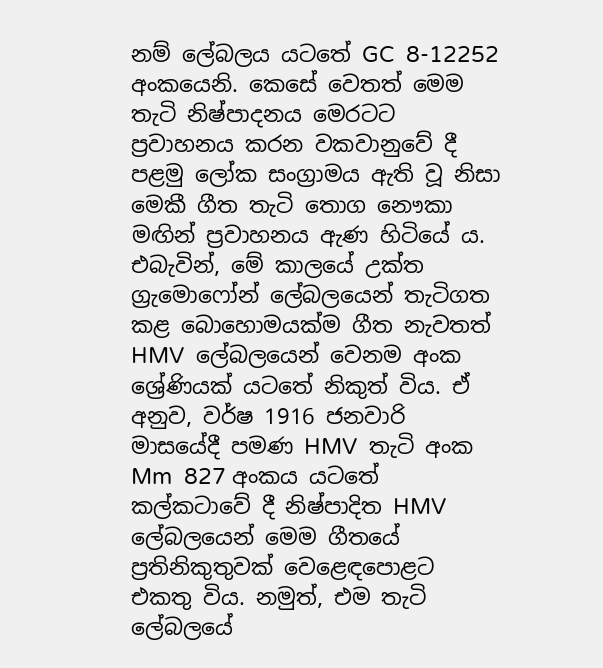නම් ලේබලය යටතේ GC  8-12252 අංකයෙනි. කෙසේ වෙතත් මෙම තැටි නිෂ්පාදනය මෙරටට ප්‍රවාහනය කරන වකවානුවේ දී පළමු ලෝක සංග්‍රාමය ඇති වූ නිසා මෙකී ගීත තැටි තොග නෞකා මඟින් ප්‍රවාහනය ඇණ හිටියේ ය. එබැවින්, මේ කාලයේ උක්ත ග්‍රැමොෆෝන් ලේබලයෙන් තැටිගත කළ බොහොමයක්ම ගීත නැවතත් HMV  ලේබලයෙන් වෙනම අංක ශ්‍රේණියක් යටතේ නිකුත් විය. ඒ අනුව, වර්ෂ 1916 ජනවාරි මාසයේදී පමණ HMV  තැටි අංක Mm  827 අංකය යටතේ කල්කටාවේ දී නිෂ්පාදිත HMV  ලේබලයෙන් මෙම ගීතයේ ප්‍රතිනිකුතුවක් වෙළෙඳපොළට එකතු විය. නමුත්, එම තැටි ලේබලයේ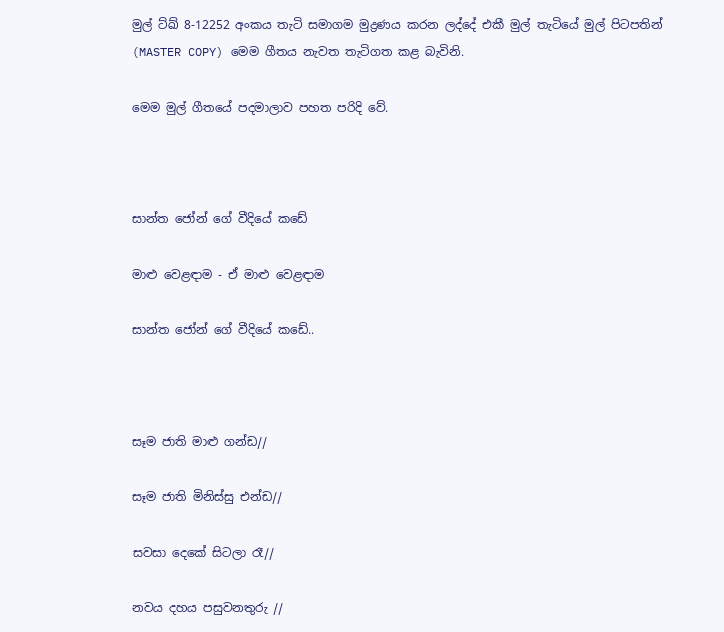මුල් ට්ඛ් 8-12252 අංකය තැටි සමාගම මුද්‍රණය කරන ලද්දේ එකී මුල් තැටියේ මුල් පිටපතින් (MASTER COPY) මෙම ගීතය නැවත තැටිගත කළ බැවිනි.

මෙම මුල් ගීතයේ පදමාලාව පහත පරිදි වේ.



සාන්ත ජෝන් ගේ වීදියේ කඩේ

මාළු වෙළඳාම - ඒ මාළු වෙළඳාම

සාන්ත ජෝන් ගේ වීදියේ කඩේ..



සෑම ජාති මාළු ගන්ඩ//

සෑම ජාති මිනිස්සු එන්ඩ//

සවසා දෙකේ සිටලා රෑ//

නවය දහය පසුවනතුරු //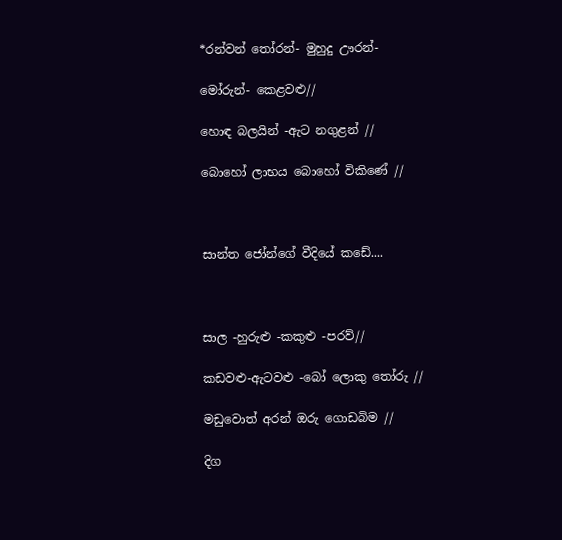*රන්වන් තෝරන්- මුහුදු ඌරන්-

මෝරුන්- කෙළවළු//

හොඳ බලයින් -ඇට නගුළන් //

බොහෝ ලාභය බොහෝ විකිණේ //



සාන්ත ජෝන්ගේ වීදියේ කඩේ....



සාල -හුරුළු -කකුළු -පරව්//

කඩවළු-ඇටවළු -බෝ ලොකු තෝරු //

මඩුවොත් අරන් ඔරු ගොඩබිම //

දිග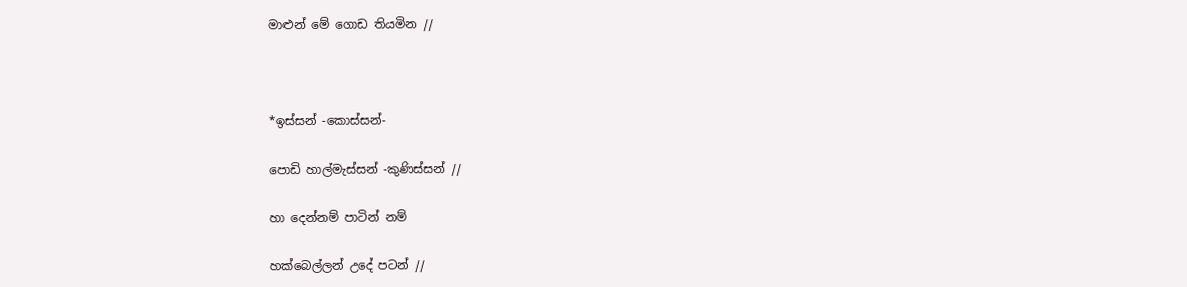මාළුන් මේ ගොඩ තියමින //



*ඉස්සන් -කොස්සන්-

පොඩි හාල්මැස්සන් -කුණිස්සන් //

හා දෙන්නම් පාටින් නම්

හක්බෙල්ලන් උදේ පටන් //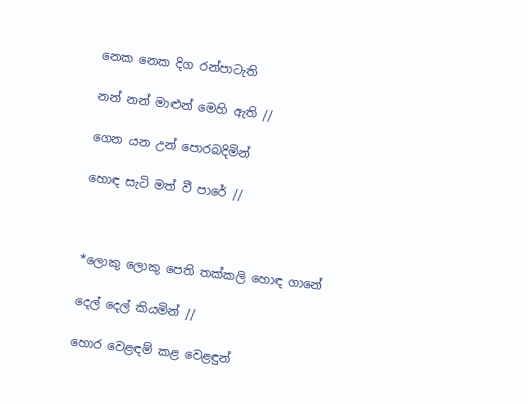නෙක නෙක දිග රන්පාටැති

නන් නන් මාළුන් මෙහි ඇති //

ගෙන යන උන් පොරබදිමින්

හොඳ සැටි මත් වී පාරේ //



*ලොකු ලොකු පෙති තක්කලි හොඳ ගානේ

දෙල් දෙල් කියමින් //

හොර වෙළඳම් කළ වෙළඳුන්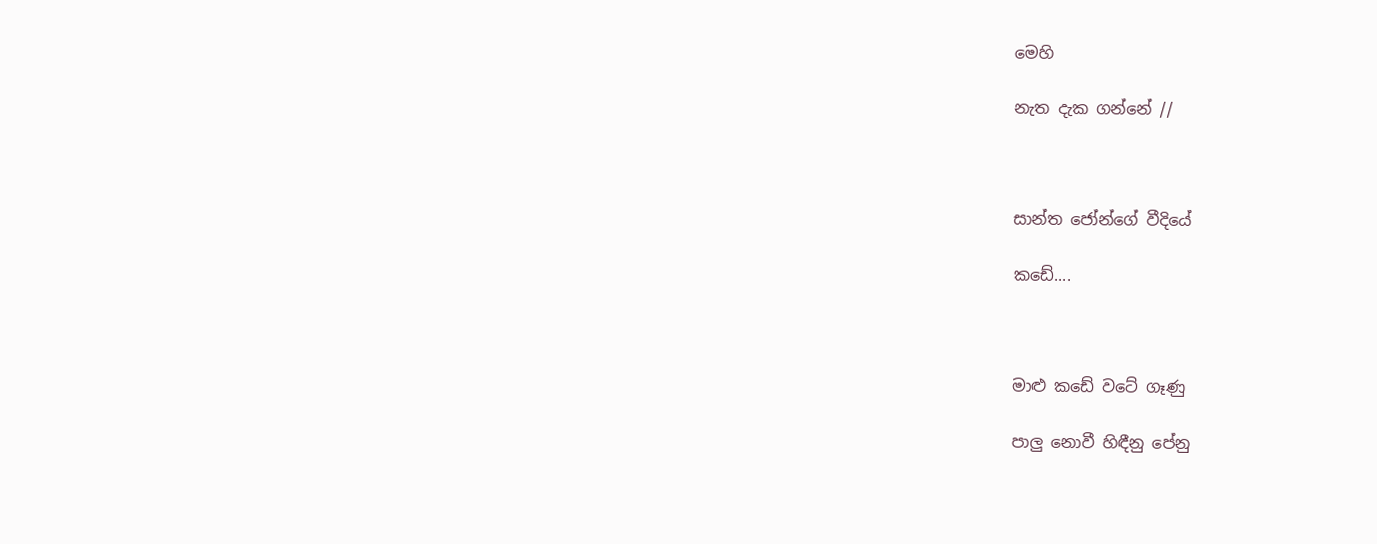මෙහි

නැත දැක ගන්නේ //



සාන්ත ජෝන්ගේ වීදියේ

කඩේ....



මාළු කඩේ වටේ ගෑණු

පාලු නොවී හිඳීනු පේනු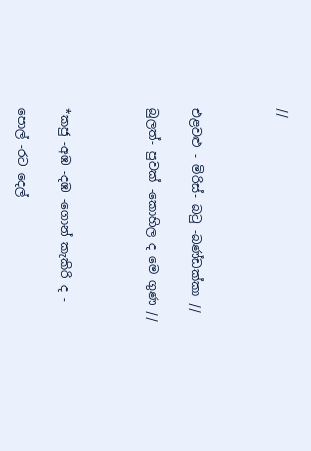//



එළවළු - මිරිස්- බටු -බණ්ඩක්කා //

බුලත්- පුවක් -කොහිල ද මෙ ගුණ //



*කජු -අඹ -දඹ -ගොන් කැකිරි ද -

පොල් -රට දෙල්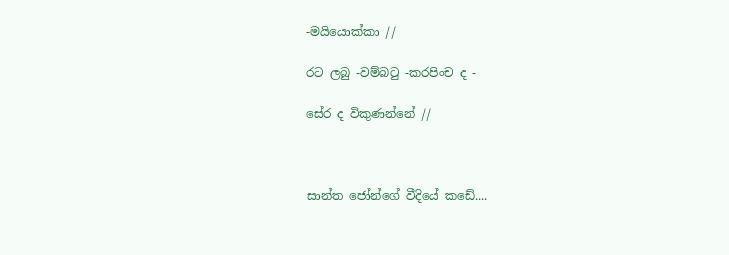-මයියොක්කා //

රට ලබු -වම්බටු -කරපිංච ද -

සේර ද විකුණන්නේ //



සාන්ත ජෝන්ගේ වීදියේ කඩේ....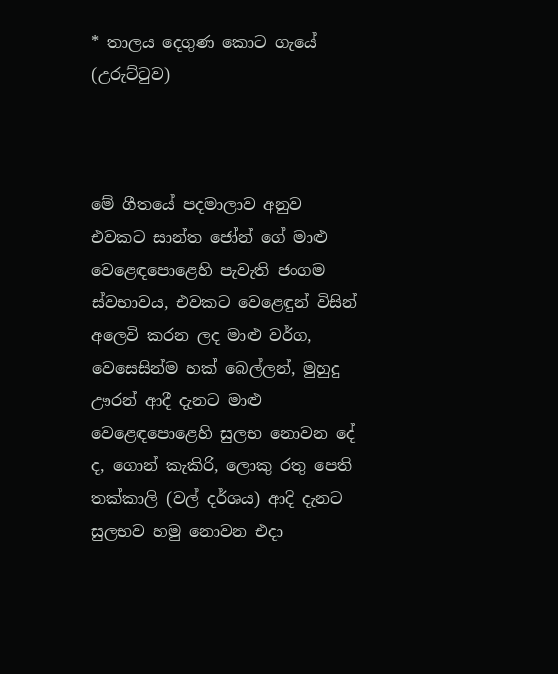* තාලය දෙගුණ කොට ගැයේ (උරුට්ටුව)



මේ ගීතයේ පදමාලාව අනුව එවකට සාන්ත ජෝන් ගේ මාළු වෙළෙඳපොළෙහි පැවැති ජංගම ස්වභාවය, එවකට වෙළෙඳුන් විසින් අලෙවි කරන ලද මාළු වර්ග, වෙසෙසින්ම හක් බෙල්ලන්, මුහුදු ඌරන් ආදී දැනට මාළු වෙළෙඳපොළෙහි සුලභ නොවන දේ ද, ගොන් කැකිරි, ලොකු රතු පෙති තක්කාලි (වල් දර්ශය) ආදි දැනට සුලභව හමු නොවන එදා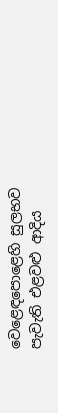වෙළෙඳපොළෙහි සුලභව පැවැති එළවළු ආදිය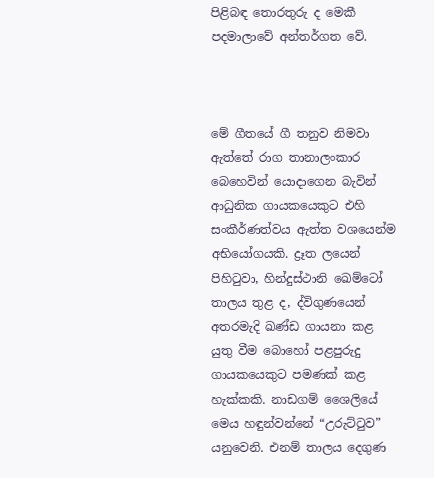පිළිබඳ තොරතුරු ද මෙකී පදමාලාවේ අන්තර්ගත වේ.



මේ ගීතයේ ගී තනුව නිමවා ඇත්තේ රාග තානාලංකාර බෙහෙවින් යොදාගෙන බැවින් ආධුනික ගායකයෙකුට එහි සංකීර්ණත්වය ඇත්ත වශයෙන්ම අභියෝගයකි. ද්‍රෑත ලයෙන් පිහිටුවා, හින්දුස්ථානි ඛෙම්ටෝ තාලය තුළ ද, ද්විගුණයෙන් අතරමැදි ඛණ්ඩ ගායනා කළ යුතු වීම බොහෝ පළපුරුදු ගායකයෙකුට පමණක් කළ හැක්කකි. නාඩගම් ශෛලියේ මෙය හඳුන්වන්නේ “උරුට්ටුව” යනුවෙනි. එනම් තාලය දෙගුණ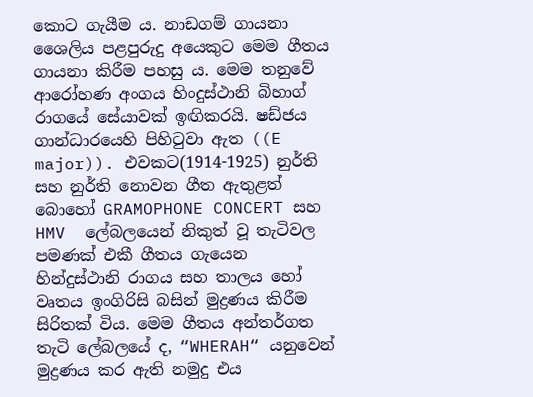කොට ගැයීම ය. නාඩගම් ගායනා ශෛලිය පළපුරුදු අයෙකුට මෙම ගීතය ගායනා කිරීම පහසු ය. මෙම තනුවේ ආරෝහණ අංගය හිංදුස්ථානි බිහාග් රාගයේ සේයාවක් ඉඟිකරයි. ෂඩ්ජය ගාන්ධාරයෙහි පිහිටුවා ඇත ((E major)). එවකට(1914-1925) නුර්ති සහ නුර්ති නොවන ගීත ඇතුළත් බොහෝ GRAMOPHONE CONCERT සහ HMV  ලේබලයෙන් නිකුත් වූ තැටිවල පමණක් එකී ගීතය ගැයෙන හින්දුස්ථානි රාගය සහ තාලය හෝ වෘතය ඉංගිරිසි බසින් මුද්‍රණය කිරීම සිරිතක් විය. මෙම ගීතය අන්තර්ගත තැටි ලේබලයේ ද, “WHERAH“ යනුවෙන් මුද්‍රණය කර ඇති නමුදු එය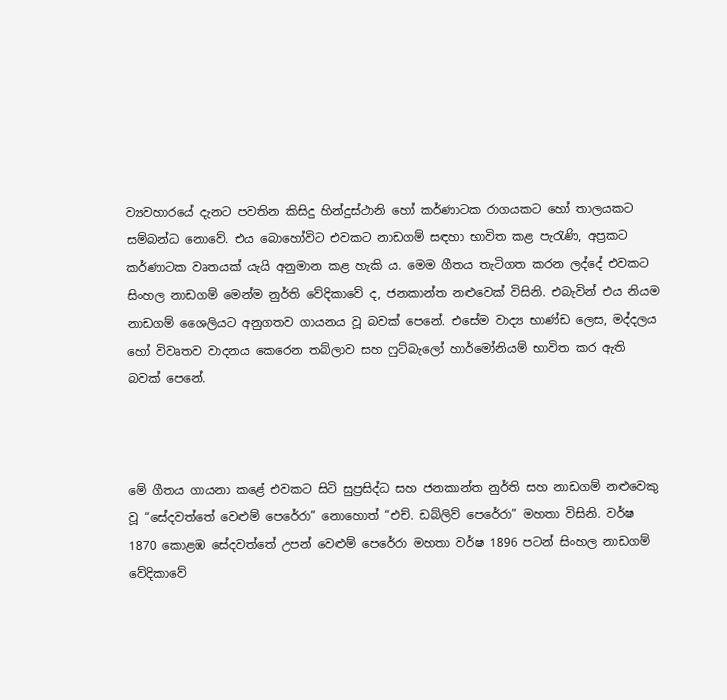ව්‍යවහාරයේ දැනට පවතින කිසිදු හින්දුස්ථානි හෝ කර්ණාටක රාගයකට හෝ තාලයකට සම්බන්ධ නොවේ. එය බොහෝවිට එවකට නාඩගම් සඳහා භාවිත කළ පැරැණි, අප්‍රකට කර්ණාටක වෘතයක් යැයි අනුමාන කළ හැකි ය. මෙම ගීතය තැටිගත කරන ලද්දේ එවකට සිංහල නාඩගම් මෙන්ම නුර්ති වේදිකාවේ ද, ජනකාන්ත නළුවෙක් විසිනි. එබැවින් එය නියම නාඩගම් ශෛලියට අනුගතව ගායනය වූ බවක් පෙනේ. එසේම වාද්‍ය භාණ්ඩ ලෙස, මද්දලය හෝ විවෘතව වාදනය කෙරෙන තබ්ලාව සහ ෆුට්බැලෝ හාර්මෝනියම් භාවිත කර ඇති බවක් පෙනේ.



මේ ගීතය ගායනා කළේ එවකට සිටි සුප්‍රසිද්ධ සහ ජනකාන්ත නුර්ති සහ නාඩගම් නළුවෙකු වූ “සේදවත්තේ වෙළුම් පෙරේරා” නොහොත් “එච්. ඩබ්ලිව් පෙරේරා” මහතා විසිනි. වර්ෂ 1870 කොළඹ සේදවත්තේ උපන් වෙළුම් පෙරේරා මහතා වර්ෂ 1896 පටන් සිංහල නාඩගම් වේදිකාවේ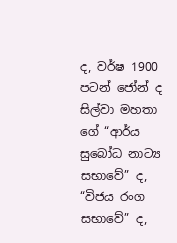ද, වර්ෂ 1900 පටන් ජෝන් ද සිල්වා මහතා ගේ “ආර්ය සුබෝධ නාට්‍ය සභාවේ” ද, “විජය රංග සභාවේ” ද,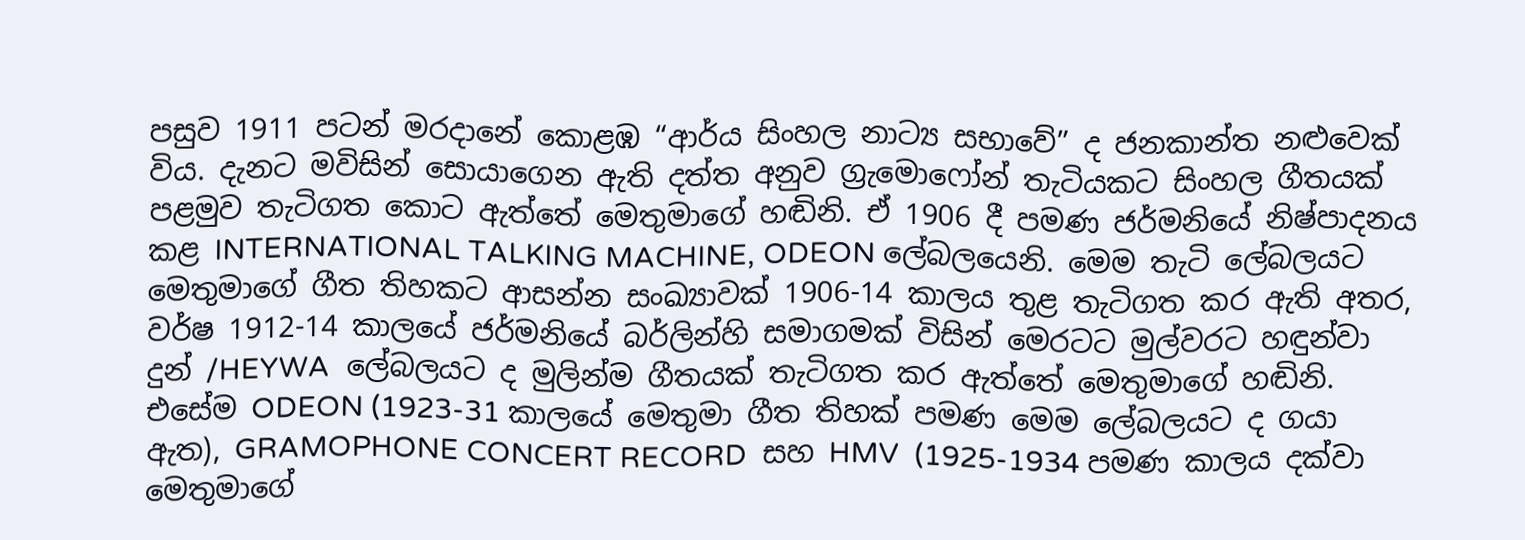පසුව 1911 පටන් මරදානේ කොළඹ “ආර්ය සිංහල නාට්‍ය සභාවේ” ද ජනකාන්ත නළුවෙක් විය. දැනට මවිසින් සොයාගෙන ඇති දත්ත අනුව ග්‍රැමොෆෝන් තැටියකට සිංහල ගීතයක් පළමුව තැටිගත කොට ඇත්තේ මෙතුමාගේ හඬිනි. ඒ 1906 දී පමණ ජර්මනියේ නිෂ්පාදනය කළ INTERNATIONAL TALKING MACHINE, ODEON ලේබලයෙනි. මෙම තැටි ලේබලයට මෙතුමාගේ ගීත තිහකට ආසන්න සංඛ්‍යාවක් 1906-14 කාලය තුළ තැටිගත කර ඇති අතර, වර්ෂ 1912-14 කාලයේ ජර්මනියේ බර්ලින්හි සමාගමක් විසින් මෙරටට මුල්වරට හඳුන්වා දුන් /HEYWA  ලේබලයට ද මුලින්ම ගීතයක් තැටිගත කර ඇත්තේ මෙතුමාගේ හඬිනි. එසේම ODEON (1923-31 කාලයේ මෙතුමා ගීත තිහක් පමණ මෙම ලේබලයට ද ගයා ඇත), GRAMOPHONE CONCERT RECORD  සහ HMV  (1925-1934 පමණ කාලය දක්වා මෙතුමාගේ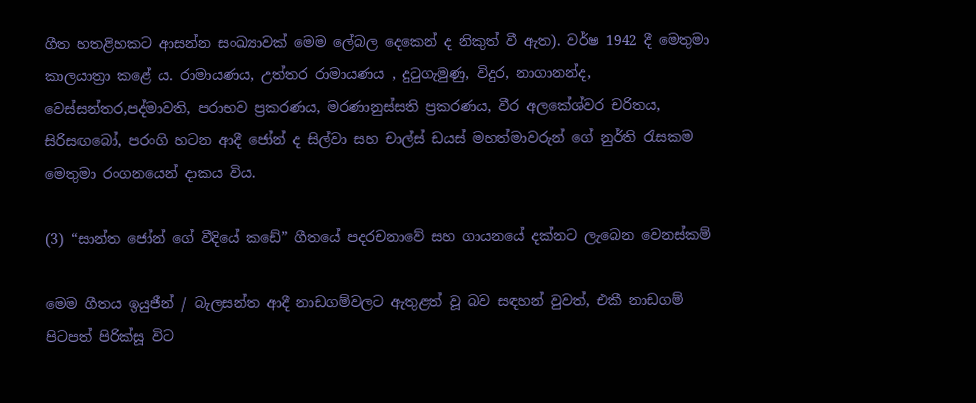ගීත හතළිහකට ආසන්න සංඛ්‍යාවක් මෙම ලේබල දෙකෙන් ද නිකුත් වී ඇත). වර්ෂ 1942 දී මෙතුමා කාලයාත්‍රා කළේ ය. රාමායණය, උත්තර රාමායණය , දුටුගැමුණු, විදුර, නාගානන්ද, වෙස්සන්තර,පද්මාවති, පරාභව ප්‍රකරණය, මරණානුස්සති ප්‍රකරණය, වීර අලකේශ්වර චරිතය, සිරිසඟබෝ, පරංගි හටන ආදී ජෝන් ද සිල්වා සහ චාල්ස් ඩයස් මහත්මාවරුන් ගේ නුර්ති රැසකම මෙතුමා රංගනයෙන් දාකය විය.

(3) “සාන්ත ජෝන් ගේ වීදියේ කඩේ” ගීතයේ පදරචනාවේ සහ ගායනයේ දක්නට ලැබෙන වෙනස්කම්

මෙම ගීතය ඉයුජීන් / බැලසන්ත ආදී නාඩගම්වලට ඇතුළත් වූ බව සඳහන් වුවත්, එකී නාඩගම් පිටපත් පිරික්සූ විට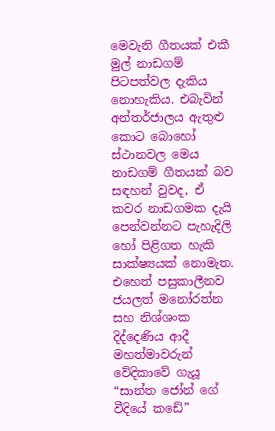මෙවැනි ගීතයක් එකී මුල් නාඩගම් පිටපත්වල දැකිය නොහැකිය. එබැවින් අන්තර්ජාලය ඇතුළු කොට බොහෝ ස්ථානවල මෙය නාඩගම් ගීතයක් බව සඳහන් වුවද, ඒ කවර නාඩගමක දැයි පෙන්වන්නට පැහැදිලි හෝ පිළිගත හැකි සාක්ෂ්‍යයක් නොමැත. එහෙත් පසුකාලීනව ජයලත් මනෝරත්න සහ නිශ්ශංක දිද්දෙණිය ආදී මහත්මාවරුන් වේදිකාවේ ගැයූ “සාන්ත ජෝන් ගේ වීදියේ කඩේ”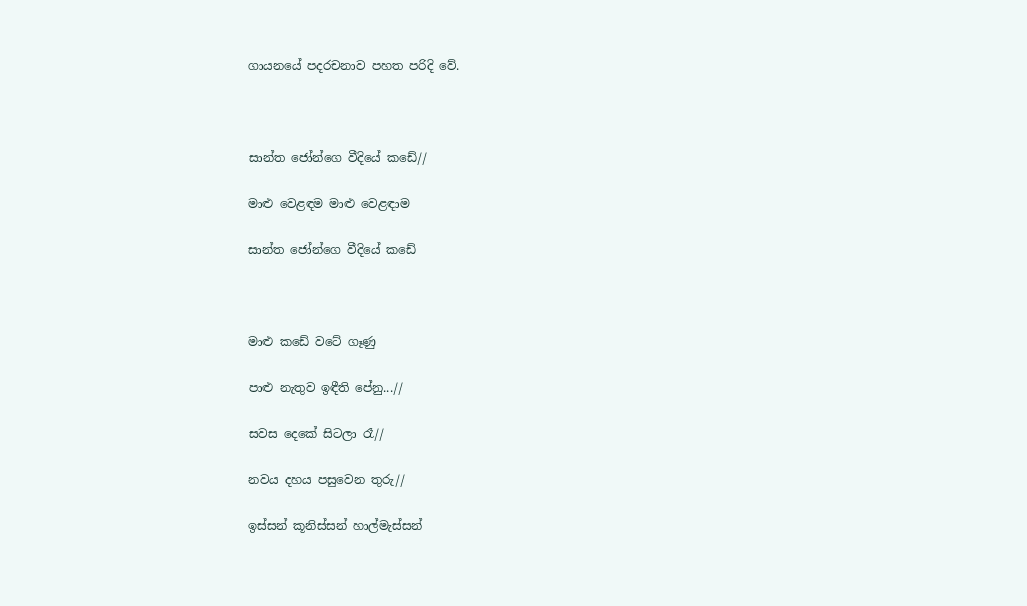ගායනයේ පදරචනාව පහත පරිදි වේ.



සාන්ත ජෝන්ගෙ වීදියේ කඩේ//

මාළු වෙළඳම මාළු වෙළඳාම

සාන්ත ජෝන්ගෙ වීදියේ කඩේ



මාළු කඩේ වටේ ගෑණු

පාළු නැතුව ඉඳීති පේනු...//

සවස දෙකේ සිටලා රෑ//

නවය දහය පසුවෙන තුරු//

ඉස්සන් කූනිස්සන් හාල්මැස්සන්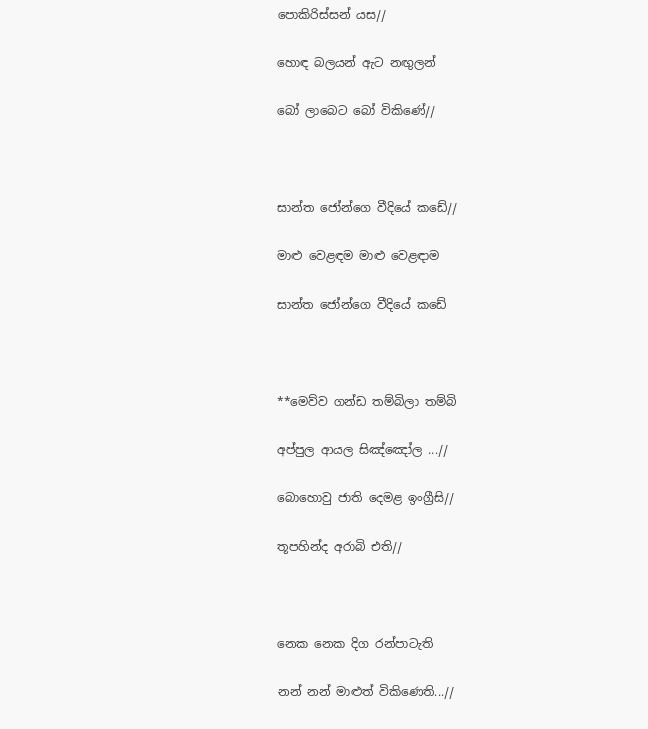පොකිරිස්සන් යස//

හොඳ බලයන් ඇට නඟුලන්

බෝ ලාබෙට බෝ විකිණේ//



සාන්ත ජෝන්ගෙ වීදියේ කඩේ//

මාළු වෙළඳම මාළු වෙළඳාම

සාන්ත ජෝන්ගෙ වීදියේ කඩේ



**මෙව්ව ගන්ඩ තම්බිලා තම්බි

අප්පුල ආයල සිඤ්ඤෝල ...//

බොහොවු ජාති දෙමළ ඉංග්‍රීසි//

තූපහින්ද අරාබි එති//



නෙක නෙක දිග රන්පාටැති

නන් නන් මාළුත් විකිණෙති...//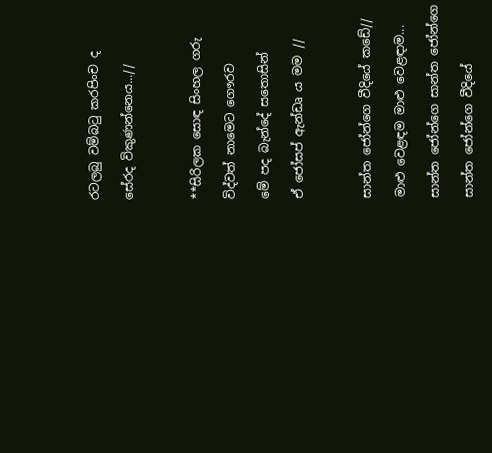රටලබු වම්බටු කරපිංච ද

සේරද විකුණන්නෙය...//



**සිරිලක සොඳ සිංහල ගරු

විද්වත් නාමෙට ගෞරව

මේ පද බැන්දේ සතොසින්

ඒ ජෝසප් ඇන්ඩෘ ය මම //



සාන්ත ජෝන්ගෙ වීදියේ කඩේ//

මාළු වෙළඳම මාළු වෙළඳාම...

සාන්ත ජෝන්ගෙ සාන්ත ජෝන්ගෙ

සාන්ත ජෝන්ගෙ වීදියේ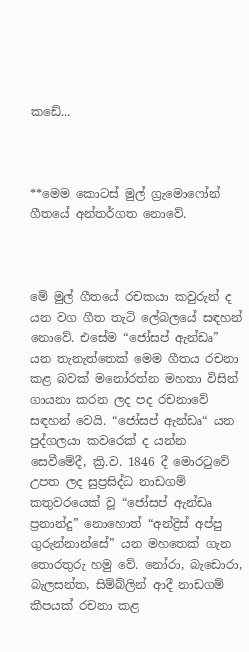කඩේ...



**මෙම කොටස් මුල් ග්‍රැමොෆෝන් ගීතයේ අන්තර්ගත නොවේ.



මේ මුල් ගීතයේ රචකයා කවුරුන් ද යන වග ගීත තැටි ලේබලයේ සඳහන් නොවේ. එසේම “ජෝසප් ඇන්ඩෘ” යන තැනැත්තෙක් මෙම ගීතය රචනා කළ බවක් මනෝරත්න මහතා විසින් ගායනා කරන ලද පද රචනාවේ සඳහන් වෙයි. “ජෝසප් ඇන්ඩෘ“ යන පුද්ගලයා කවරෙක් ද යන්න සෙවීමේදී, ක්‍රි.ව. 1846 දී මොරටුවේ උපත ලද සුප්‍රසිද්ධ නාඩගම් කතුවරයෙක් වූ “ජෝසප් ඇන්ඩෘ ප්‍රනාන්දු” නොහොත් “අන්ද්‍රිස් අප්පු ගුරුන්නාන්සේ” යන මහතෙක් ගැන තොරතුරු හමු වේ. නෝරා, බැඩොරා, බැලසන්ත, සිම්බ්ලින් ආදී නාඩගම් කීපයක් රචනා කළ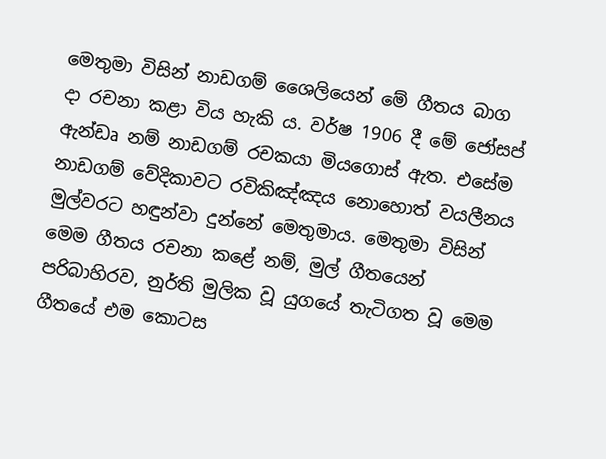මෙතුමා විසින් නාඩගම් ශෛලියෙන් මේ ගීතය බාග දා රචනා කළා විය හැකි ය. වර්ෂ 1906 දී මේ ජෝසප් ඇන්ඩෘ නම් නාඩගම් රචකයා මියගොස් ඇත. එසේම නාඩගම් වේදිකාවට රවිකිඤ්ඤය නොහොත් වයලීනය මුල්වරට හඳුන්වා දුන්නේ මෙතුමාය. මෙතුමා විසින් මෙම ගීතය රචනා කළේ නම්, මුල් ගීතයෙන් පරිබාහිරව, නුර්ති මුලික වූ යුගයේ තැටිගත වූ මෙම ගීතයේ එම කොටස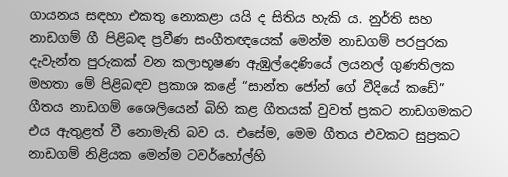ගායනය සඳහා එකතු නොකළා යයි ද සිතිය හැකි ය. නුර්ති සහ නාඩගම් ගී පිළිබඳ ප්‍රවීණ සංගීතඥයෙක් මෙන්ම නාඩගම් පරපුරක දැවැන්ත පුරුකක් වන කලාභූෂණ ඇඹුල්දෙණියේ ලයනල් ගුණතිලක මහතා මේ පිළිබඳව ප්‍රකාශ කළේ “සාන්ත ජෝන් ගේ වීදියේ කඩේ” ගීතය නාඩගම් ශෛලියෙන් බිහි කළ ගීතයක් වුවත් ප්‍රකට නාඩගමකට එය ඇතුළත් වී නොමැති බව ය. එසේම, මෙම ගීතය එවකට සුප්‍රකට නාඩගම් නිළියක මෙන්ම ටවර්හෝල්හි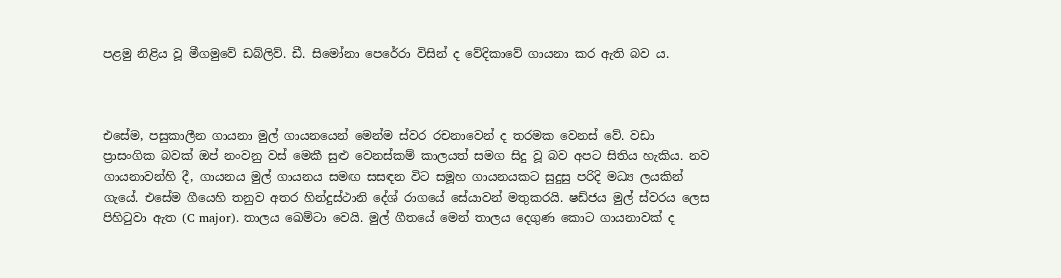පළමු නිළිය වූ මීගමුවේ ඩබ්ලිව්. ඩී. සිමෝනා පෙරේරා විසින් ද වේදිකාවේ ගායනා කර ඇති බව ය.



එසේම, පසුකාලීන ගායනා මුල් ගායනයෙන් මෙන්ම ස්වර රචනාවෙන් ද තරමක වෙනස් වේ. වඩා ප්‍රාසංගික බවක් ඔප් නංවනු වස් මෙකී සුළු වෙනස්කම් කාලයත් සමග සිදු වූ බව අපට සිතිය හැකිය. නව ගායනාවන්හි දී, ගායනය මුල් ගායනය සමඟ සසඳන විට සමූහ ගායනයකට සුදුසු පරිදි මධ්‍ය ලයකින් ගැයේ. එසේම ගීයෙහි තනුව අතර හින්දුස්ථානි දේශ් රාගයේ සේයාවන් මතුකරයි. ෂඩ්ජය මුල් ස්වරය ලෙස පිහිටුවා ඇත (C major). තාලය ඛෙම්ටා වෙයි. මුල් ගීතයේ මෙන් තාලය දෙගුණ කොට ගායනාවක් ද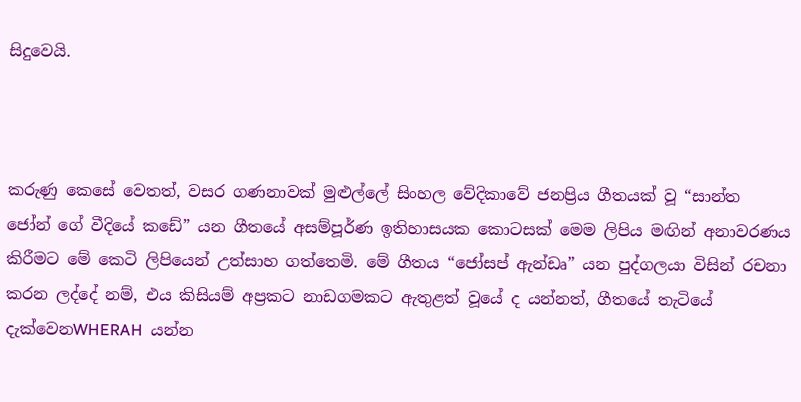සිදුවෙයි.



කරුණු කෙසේ වෙතත්, වසර ගණනාවක් මුළුල්ලේ සිංහල වේදිකාවේ ජනප්‍රිය ගීතයක් වූ “සාන්ත ජෝන් ගේ වීදියේ කඩේ” යන ගීතයේ අසම්පූර්ණ ඉතිහාසයක කොටසක් මෙම ලිපිය මඟින් අනාවරණය කිරීමට මේ කෙටි ලිපියෙන් උත්සාහ ගත්තෙමි. මේ ගීතය “ජෝසප් ඇන්ඩෘ” යන පුද්ගලයා විසින් රචනා කරන ලද්දේ නම්, එය කිසියම් අප්‍රකට නාඩගමකට ඇතුළත් වූයේ ද යන්නත්, ගීතයේ තැටියේ දැක්වෙනWHERAH  යන්න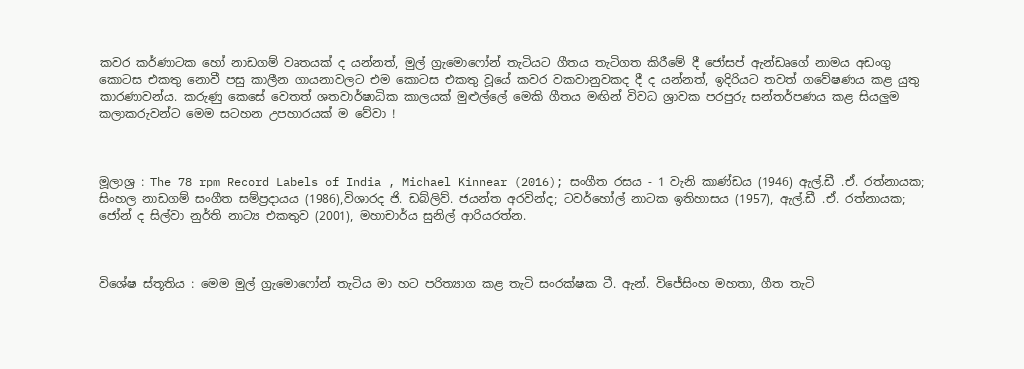කවර කර්ණාටක හෝ නාඩගම් වෘතයක් ද යන්නත්, මුල් ග්‍රැමොෆෝන් තැටියට ගීතය තැටිගත කිරීමේ දී ජෝසප් ඇන්ඩෘගේ නාමය අඩංගු කොටස එකතු නොවී පසු කාලීන ගායනාවලට එම කොටස එකතු වූයේ කවර වකවානුවකද දී ද යන්නත්, ඉදිරියට තවත් ගවේෂණය කළ යුතු කාරණාවන්ය. කරුණු කෙසේ වෙතත් ශතවාර්ෂාධික කාලයක් මුළුල්ලේ මෙකි ගීතය මඟින් විවධ ශ්‍රාවක පරපුරු සන්තර්පණය කළ සියලුම කලාකරුවන්ට මෙම සටහන උපහාරයක් ම වේවා !



මූලාශ්‍ර : The 78 rpm Record Labels of India , Michael Kinnear (2016); සංගීත රසය - 1 වැනි කාණ්ඩය (1946) ඇල්.ඩී .ඒ. රත්නායක; සිංහල නාඩගම් සංගීත සම්ප්‍රදායය (1986),විශාරද ජි. ඩබ්ලිව්. ජයන්ත අරවින්ද; ටවර්හෝල් නාටක ඉතිහාසය (1957), ඇල්.ඩී .ඒ. රත්නායක; ජෝන් ද සිල්වා නුර්ති නාට්‍ය එකතුව (2001), මහාචාර්ය සුනිල් ආරියරත්න.



විශේෂ ස්තූතිය : මෙම මුල් ග්‍රැමොෆෝන් තැටිය මා හට පරිත්‍යාග කළ තැටි සංරක්ෂක ටී. ඇන්. විජේසිංහ මහතා, ගීත තැටි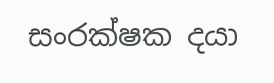සංරක්ෂක දයා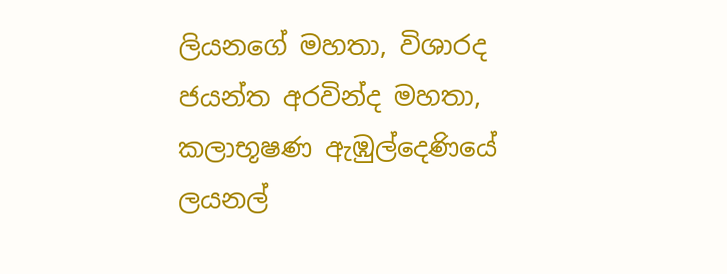ලියනගේ මහතා, විශාරද ජයන්ත අරවින්ද මහතා, කලාභූෂණ ඇඹුල්දෙණියේ ලයනල්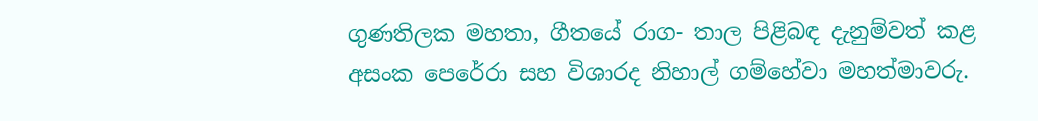ගුණතිලක මහතා, ගීතයේ රාග- තාල පිළිබඳ දැනුම්වත් කළ අසංක පෙරේරා සහ විශාරද නිහාල් ගම්හේවා මහත්මාවරු.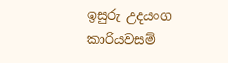ඉසුරු උදයංග කාරියවසම්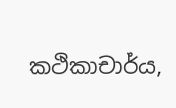කථිකාචාර්ය,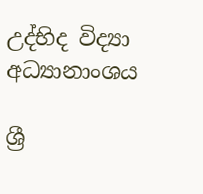උද්භිද විද්‍යා අධ්‍යානාංශය

ශ්‍රී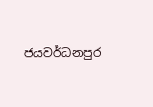ජයවර්ධනපුර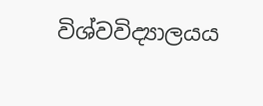විශ්වවිද්‍යාලයය